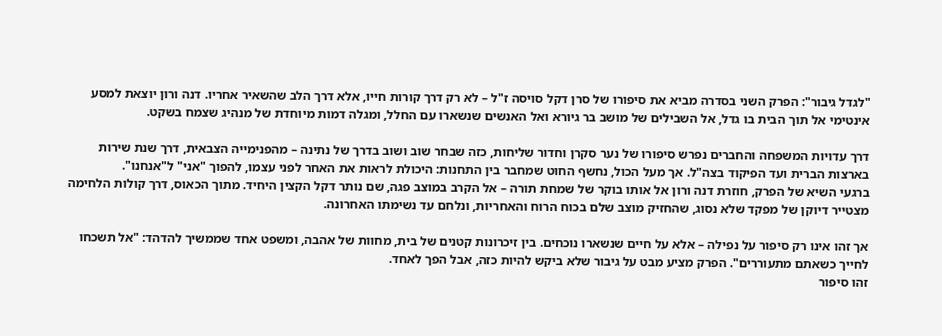"לגדל גיבור": הפרק השני בסדרה מביא את סיפורו של סרן דקל סויסה ז"ל – לא רק דרך קורות חייו, אלא דרך הלב שהשאיר אחריו. דנה ורון יוצאת למסע אינטימי אל תוך הבית בו גדל, אל השבילים של מושב בר גיורא ואל האנשים שנשארו עם החלל, ומגלה דמות מיוחדת של מנהיג שצמח בשקט.

דרך עדויות המשפחה והחברים נפרש סיפורו של נער סקרן וחדור שליחות, כזה שבחר שוב ושוב בדרך של נתינה – מהפנימייה הצבאית, דרך שנת שירות בארצות הברית ועד הפיקוד בצה"ל. אך מעל הכול, נחשף החוט שמחבר בין התחנות: היכולת לראות את האחר לפני עצמו, להפוך "אני" ל"אנחנו".
ברגעי השיא של הפרק, חוזרת דנה ורון אל אותו בוקר של שמחת תורה – אל הקרב במוצב פגה, שם נותר דקל הקצין היחיד. מתוך הכאוס, דרך קולות הלחימה מצטייר דיוקן של מפקד שלא נסוג, שהחזיק מוצב שלם בכוח הרוח והאחריות, ונלחם עד נשימתו האחרונה.

אך זהו אינו רק סיפור על נפילה – אלא על חיים שנשארו נוכחים. בין זיכרונות קטנים של בית, מחוות של אהבה, ומשפט אחד שממשיך להדהד: "אל תשכחו לחייך כשאתם מתעוררים". הפרק מציע מבט על גיבור שלא ביקש להיות כזה, אבל הפך לאחד.
זהו סיפור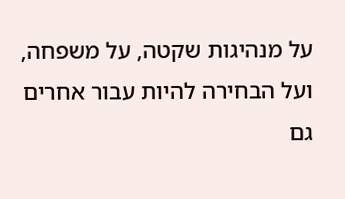על מנהיגות שקטה, על משפחה, ועל הבחירה להיות עבור אחרים גם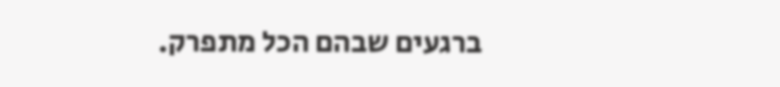ברגעים שבהם הכל מתפרק.